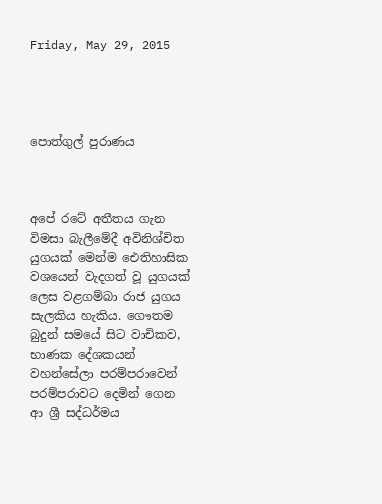Friday, May 29, 2015




පොත්ගුල් පුරාණය



අපේ රටේ අතීතය ගැන විමසා බැලීමේදී අවිනිශ්චිත යුගයක්‌ මෙන්ම ඓතිහාසික වශයෙන් වැදගත් වූ යුගයක්‌ ලෙස වළගම්බා රාජ යුගය සැලකිය හැකිය. ගෞතම බුදුන් සමයේ සිට වාචිකව, භාණක දේශකයන් වහන්සේලා පරම්පරාවෙන් පරම්පරාවට දෙමින් ගෙන ආ ශ්‍රී සද්ධර්මය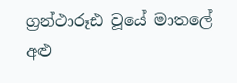ග්‍රන්ථාරූඪ වූයේ මාතලේ අළු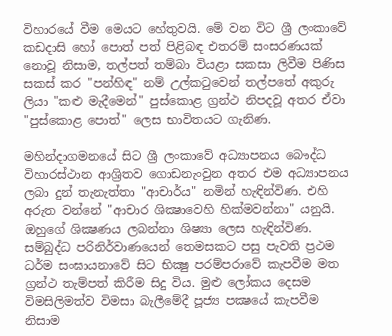විහාරයේ වීම මෙයට හේතුවයි. මේ වන විට ශ්‍රී ලංකාවේ කඩදාසි හෝ පොත් පත් පිළිබඳ එතරම් සංසරණයක්‌ නොවූ නිසාම, තල්පත් තම්බා වියළා සකසා ලිවීම පිණිස සකස්‌ කර "පන්හිඳ" නම් උල්කටුවෙන් තල්පතේ අකුරු ලියා "කළු මැදීමෙන්" පුස්‌කොළ ග්‍රන්ථ නිපදවූ අතර ඒවා "පුස්‌කොළ පොත්" ලෙස භාවිතයට ගැනිණ.

මහින්දාගමනයේ සිට ශ්‍රී ලංකාවේ අධ්‍යාපනය බෞද්ධ විහාරස්‌ථාන ආශ්‍රිතව ගොඩනැංවුන අතර එම අධ්‍යාපනය ලබා දුන් තැනැත්තා "ආචාර්ය" නමින් හැඳින්විණ. එහි අරුත වන්නේ "ආචාර ශික්‍ෂාවෙහි හික්‌මවන්නා" යනුයි. ඔහුගේ ශික්‍ෂණය ලබන්නා ශිෂ්‍යා ලෙස හැඳින්විණ. සම්බුද්ධ පරිනිර්වාණයෙන් තෙමසකට පසු පැවති ප්‍රථම ධර්ම සංඝායනාවේ සිට භික්‍ෂු පරම්පරාවේ කැපවීම මත ග්‍රන්ථ තැම්පත් කිරීම සිදු විය. මුළු ලෝකය දෙසම විමසිලිමත්ව විමසා බැලීමේදී පූජ්‍ය පක්‍ෂයේ කැපවීම නිසාම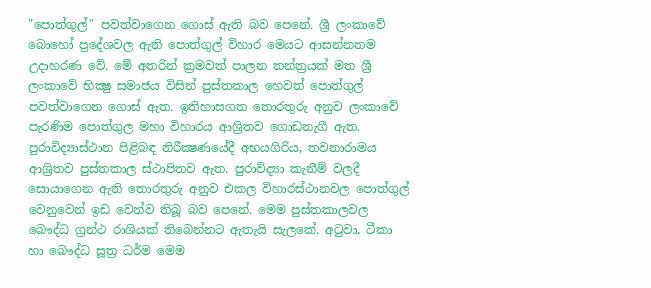"පොත්ගුල්" පවත්වාගෙන ගොස්‌ ඇති බව පෙනේ. ශ්‍රී ලංකාවේ බොහෝ ප්‍රදේශවල ඇති පොත්ගුල් විහාර මෙයට ආසන්නතම උදාහරණ වේ. මේ අතරින් ක්‍රමවත් පාලන තන්ත්‍රයක්‌ මත ශ්‍රී ලංකාවේ භික්‍ෂු සමාජය විසින් පුස්‌තකාල හෙවත් පොත්ගුල් පවත්වාගෙන ගොස්‌ ඇත. ඉතිහාසගත තොරතුරු අනුව ලංකාවේ පැරණිම පොත්ගුල මහා විහාරය ආශ්‍රිතව ගොඩනැගී ඇත. පුරාවිද්‍යාස්‌ථාන පිළිබඳ නිරීක්‍ෂණයේදී අභයගිරිය, තවනාරාමය ආශ්‍රිතව පුස්‌තකාල ස්‌ථාපිතව ඇත. පුරාවිද්‍යා කැනීම් වලදී සොයාගෙන ඇති තොරතුරු අනුව එකල විහාරස්‌ථානවල පොත්ගුල් වෙනුවෙන් ඉඩ වෙන්ව තිබූ බව පෙනේ. මෙම පුස්‌තකාලවල බෞද්ධ ග්‍රන්ථ රාශියක්‌ තිබෙන්නට ඇතැයි සැලකේ. අටුවා, ටීකා හා බෞද්ධ සූත්‍ර ධර්ම මෙම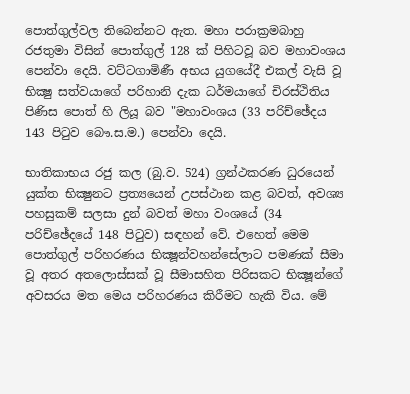පොත්ගුල්වල තිබෙන්නට ඇත. මහා පරාක්‍රමබාහු රජතුමා විසින් පොත්ගුල් 128 ක්‌ පිහිටවූ බව මහාවංශය පෙන්වා දෙයි. වට්‌ටගාමිණී අභය යුගයේදී එකල් වැසි වූ භික්‍ෂු සත්වයාගේ පරිහානි දැක ධර්මයාගේ චිරස්‌ථිතිය පිණිස පොත් හි ලියූ බව "මහාවංශය (33 පරිච්ඡේදය 143 පිටුව බෞ.ස.ම.) පෙන්වා දෙයි.

භාතිකාභය රජු කල (බු.ව. 524) ග්‍රන්ථකරණ ධුරයෙන් යුක්‌ත භික්‍ෂුනට ප්‍රත්‍යයෙන් උපස්‌ථාන කළ බවත්, අවශ්‍ය පහසුකම් සලසා දුන් බවත් මහා වංශයේ (34 පරිච්ඡේදයේ 148 පිටුව) සඳහන් වේ. එහෙත් මෙම පොත්ගුල් පරිහරණය භික්‍ෂූන්වහන්සේලාට පමණක්‌ සීමා වූ අතර අතලොස්‌සක්‌ වූ සීමාසහිත පිරිසකට භික්‍ෂූන්ගේ අවසරය මත මෙය පරිහරණය කිරීමට හැකි විය. මේ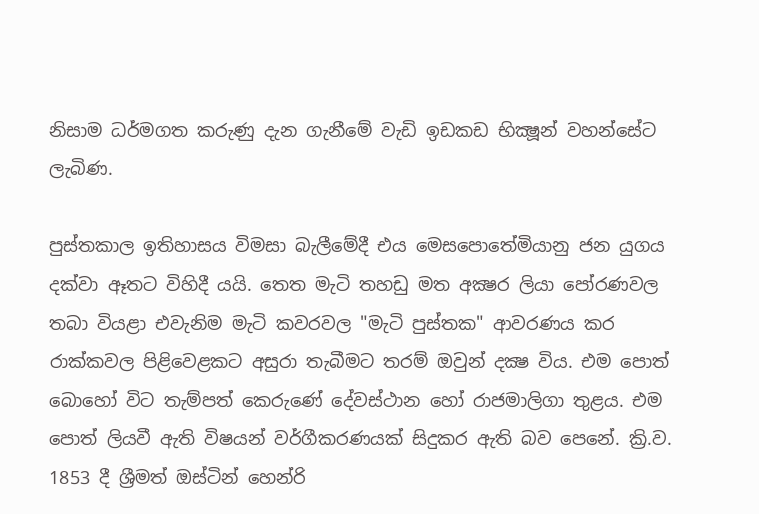නිසාම ධර්මගත කරුණු දැන ගැනීමේ වැඩි ඉඩකඩ භික්‍ෂූන් වහන්සේට ලැබිණ.

පුස්‌තකාල ඉතිහාසය විමසා බැලීමේදී එය මෙසපොතේමියානු ජන යුගය දක්‌වා ඈතට විහිදී යයි. තෙත මැටි තහඩු මත අක්‍ෂර ලියා පෝරණවල තබා වියළා එවැනිම මැටි කවරවල "මැටි පුස්‌තක" ආවරණය කර රාක්‌කවල පිළිවෙළකට අසුරා තැබීමට තරම් ඔවුන් දක්‍ෂ විය. එම පොත් බොහෝ විට තැම්පත් කෙරුණේ දේවස්‌ථාන හෝ රාජමාලිගා තුළය. එම පොත් ලියවී ඇති විෂයන් වර්ගීකරණයක්‌ සිදුකර ඇති බව පෙනේ. ක්‍රි.ව. 1853 දී ශ්‍රීමත් ඔස්‌ටින් හෙන්රි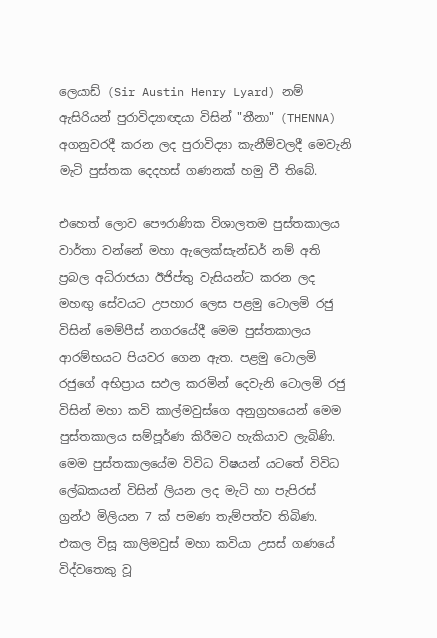ලෙයාඩ් (Sir Austin Henry Lyard) නම් ඇසිරියන් පුරාවිද්‍යාඥයා විසින් "තීනා" (THENNA) අගනුවරදී කරන ලද පුරාවිද්‍යා කැනීම්වලදී මෙවැනි මැටි පුස්‌තක දෙදහස්‌ ගණනක්‌ හමු වී තිබේ.

එහෙත් ලොව පෞරාණික විශාලතම පුස්‌තකාලය වාර්තා වන්නේ මහා ඇලෙක්‌සැන්ඩර් නම් අති ප්‍රබල අධිරාජයා ඊජිප්තු වැසියන්ට කරන ලද මහඟු සේවයට උපහාර ලෙස පළමු ටොලමි රජු විසින් මෙම්පීස්‌ නගරයේදී මෙම පුස්‌තකාලය ආරම්භයට පියවර ගෙන ඇත. පළමු ටොලමි රජුගේ අභිප්‍රාය සඵල කරමින් දෙවැනි ටොලමි රජු විසින් මහා කවි කාල්මවුස්‌ගෙ අනුග්‍රහයෙන් මෙම පුස්‌තකාලය සම්පූර්ණ කිරීමට හැකියාව ලැබිණි. මෙම පුස්‌තකාලයේම විවිධ විෂයන් යටතේ විවිධ ලේඛකයන් විසින් ලියන ලද මැටි හා පැපිරස්‌ ග්‍රන්ථ මිලියන 7 ක්‌ පමණ තැම්පත්ව තිබිණ. එකල විසූ කාලිමවුස්‌ මහා කවියා උසස්‌ ගණයේ විද්වතෙකු වූ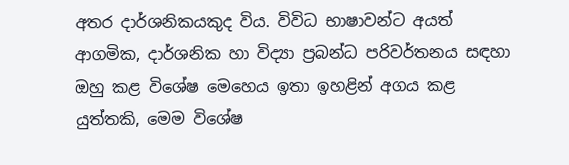අතර දාර්ශනිකයකුද විය. විවිධ භාෂාවන්ට අයත් ආගමික, දාර්ශනික හා විද්‍යා ප්‍රබන්ධ පරිවර්තනය සඳහා ඔහු කළ විශේෂ මෙහෙය ඉතා ඉහළින් අගය කළ යුත්තකි, මෙම විශේෂ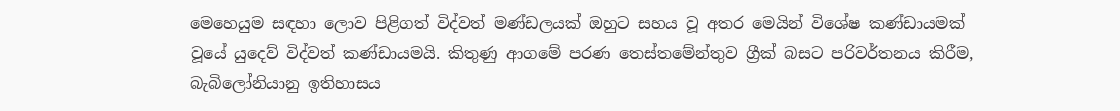මෙහෙයුම සඳහා ලොව පිළිගත් විද්වත් මණ්‌ඩලයක්‌ ඔහුට සහය වූ අතර මෙයින් විශේෂ කණ්‌ඩායමක්‌ වූයේ යුදෙව් විද්වත් කණ්‌ඩායමයි. කිතුණු ආගමේ පරණ තෙස්‌තමේන්තුව ග්‍රීක්‌ බසට පරිවර්තනය කිරීම, බැබිලෝනියානු ඉතිහාසය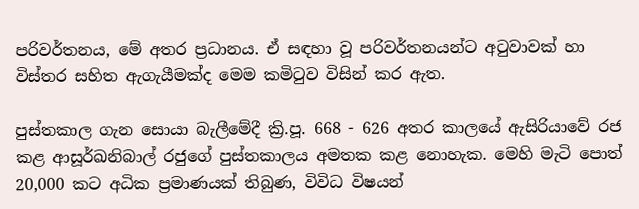පරිවර්තනය, මේ අතර ප්‍රධානය. ඒ සඳහා වූ පරිවර්තනයන්ට අටුවාවක්‌ හා විස්‌තර සහිත ඇගැයීමක්‌ද මෙම කමිටුව විසින් කර ඇත.

පුස්‌තකාල ගැන සොයා බැලීමේදී ක්‍රි.පූ. 668 - 626 අතර කාලයේ ඇසිරියාවේ රජ කළ ආසූර්ඛනිබාල් රජුගේ පුස්‌තකාලය අමතක කළ නොහැක. මෙහි මැටි පොත් 20,000 කට අධික ප්‍රමාණයක්‌ තිබුණ, විවිධ විෂයන්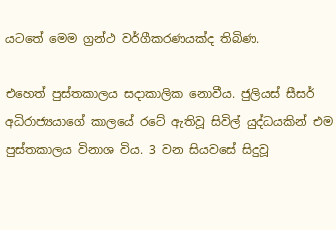යටතේ මෙම ග්‍රන්ථ වර්ගීකරණයක්‌ද තිබිණ.

එහෙත් පුස්‌තකාලය සදාකාලික නොවීය. ජුලියස්‌ සීසර් අධිරාජ්‍යයාගේ කාලයේ රටේ ඇතිවූ සිවිල් යුද්ධයකින් එම පුස්‌තකාලය විනාශ විය. 3 වන සියවසේ සිදුවූ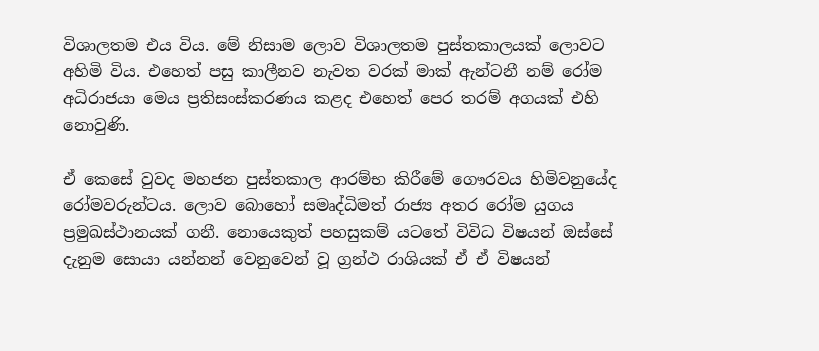විශාලතම එය විය. මේ නිසාම ලොව විශාලතම පුස්‌තකාලයක්‌ ලොවට අහිමි විය. එහෙත් පසු කාලීනව නැවත වරක්‌ මාක්‌ ඇන්ටනී නම් රෝම අධිරාජයා මෙය ප්‍රතිසංස්‌කරණය කළද එහෙත් පෙර තරම් අගයක්‌ එහි නොවුණි.

ඒ කෙසේ වුවද මහජන පුස්‌තකාල ආරම්භ කිරීමේ ගෞරවය හිමිවනුයේද රෝමවරුන්ටය. ලොව බොහෝ සමෘද්ධිමත් රාජ්‍ය අතර රෝම යුගය ප්‍රමුඛස්‌ථානයක්‌ ගනී. නොයෙකුත් පහසුකම් යටතේ විවිධ විෂයන් ඔස්‌සේ දැනුම සොයා යන්නන් වෙනුවෙන් වූ ග්‍රන්ථ රාශියක්‌ ඒ ඒ විෂයන්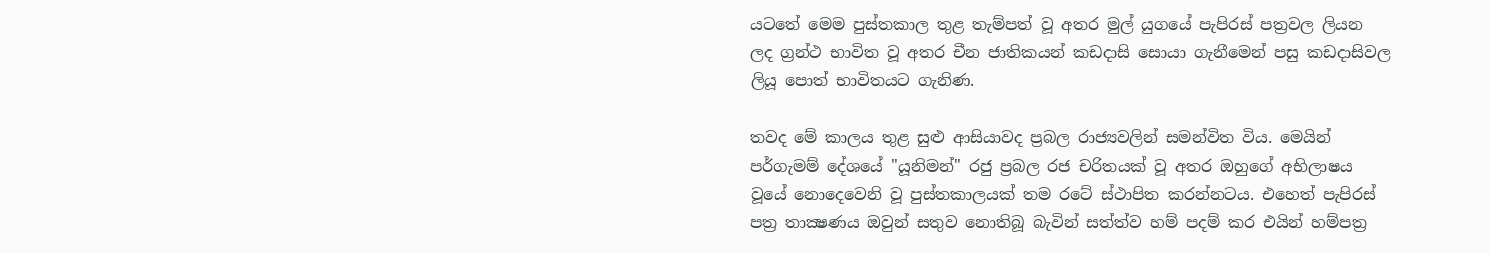යටතේ මෙම පුස්‌තකාල තුළ තැම්පත් වූ අතර මුල් යුගයේ පැපිරස්‌ පත්‍රවල ලියන ලද ග්‍රන්ථ භාවිත වූ අතර චීන ජාතිකයන් කඩදාසි සොයා ගැනීමෙන් පසු කඩදාසිවල ලියූ පොත් භාවිතයට ගැනිණ.

තවද මේ කාලය තුළ සුළු ආසියාවද ප්‍රබල රාජ්‍යවලින් සමන්විත විය. මෙයින් පර්ගැමම් දේශයේ "යූනිමන්" රජු ප්‍රබල රජ චරිතයක්‌ වූ අතර ඔහුගේ අභිලාෂය වූයේ නොදෙවෙනි වූ පුස්‌තකාලයක්‌ තම රටේ ස්‌ථාපිත කරන්නටය. එහෙත් පැපිරස්‌ පත්‍ර තාක්‍ෂණය ඔවුන් සතුව නොතිබූ බැවින් සත්ත්ව හම් පදම් කර එයින් හම්පත්‍ර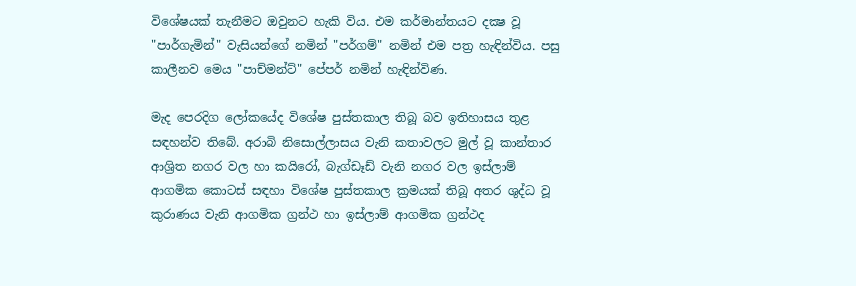විශේෂයක්‌ තැනීමට ඔවුනට හැකි විය. එම කර්මාන්තයට දක්‍ෂ වූ "පාර්ගැමින්" වැසියන්ගේ නමින් "පර්ගම්" නමින් එම පත්‍ර හැඳින්විය. පසු කාලීනව මෙය "පාච්මන්ට්‌" පේපර් නමින් හැඳින්විණ.

මැද පෙරදිග ලෝකයේද විශේෂ පුස්‌තකාල තිබූ බව ඉතිහාසය තුළ සඳහන්ව තිබේ. අරාබි නිසොල්ලාසය වැනි කතාවලට මුල් වූ කාන්තාර ආශ්‍රිත නගර වල හා කයිරෝ, බැග්ඩෑඩ් වැනි නගර වල ඉස්‌ලාම් ආගමික කොටස්‌ සඳහා විශේෂ පුස්‌තකාල ක්‍රමයක්‌ තිබූ අතර ශුද්ධ වූ කුරාණය වැනි ආගමික ග්‍රන්ථ හා ඉස්‌ලාම් ආගමික ග්‍රන්ථද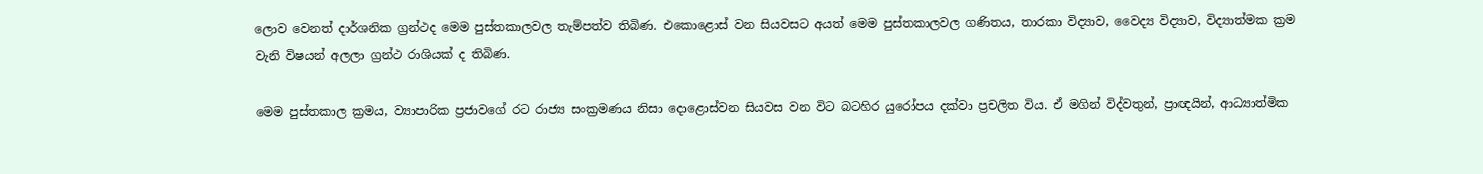ලොව වෙනත් දාර්ශනික ග්‍රන්ථද මෙම පුස්‌තකාලවල තැම්පත්ව තිබිණ. එකොළොස්‌ වන සියවසට අයත් මෙම පුස්‌තකාලවල ගණිතය, තාරකා විද්‍යාව, වෛද්‍ය විද්‍යාව, විද්‍යාත්මක ක්‍රම වැනි විෂයන් අලලා ග්‍රන්ථ රාශියක්‌ ද තිබිණ.

මෙම පුස්‌තකාල ක්‍රමය, ව්‍යාපාරික ප්‍රජාවගේ රට රාජ්‍ය සංක්‍රමණය නිසා දොළොස්‌වන සියවස වන විට බටහිර යුරෝපය දක්‌වා ප්‍රචලිත විය. ඒ මගින් විද්වතුන්, ප්‍රාඥයින්, ආධ්‍යාත්මික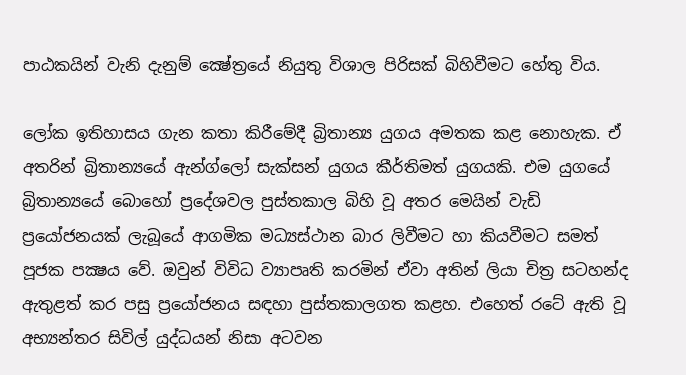පාඨකයින් වැනි දැනුම් ක්‍ෂේත්‍රයේ නියුතු විශාල පිරිසක්‌ බිහිවීමට හේතු විය.

ලෝක ඉතිහාසය ගැන කතා කිරීමේදී බ්‍රිතාන්‍ය යුගය අමතක කළ නොහැක. ඒ අතරින් බ්‍රිතාන්‍යයේ ඇන්ග්ලෝ සැක්‌සන් යුගය කීර්තිමත් යුගයකි. එම යුගයේ බ්‍රිතාන්‍යයේ බොහෝ ප්‍රදේශවල පුස්‌තකාල බිහි වූ අතර මෙයින් වැඩි ප්‍රයෝජනයක්‌ ලැබූයේ ආගමික මධ්‍යස්‌ථාන බාර ලිවීමට හා කියවීමට සමත් පූජක පක්‍ෂය වේ. ඔවුන් විවිධ ව්‍යාපෘති කරමින් ඒවා අතින් ලියා චිත්‍ර සටහන්ද ඇතුළත් කර පසු ප්‍රයෝජනය සඳහා පුස්‌තකාලගත කළහ. එහෙත් රටේ ඇති වූ අභ්‍යන්තර සිවිල් යුද්ධයන් නිසා අටවන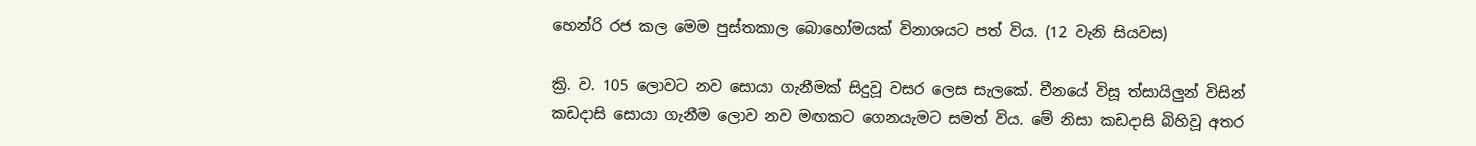හෙන්රි රජ කල මෙම පුස්‌තකාල බොහෝමයක්‌ විනාශයට පත් විය. (12 වැනි සියවස)

ක්‍රි. ව. 105 ලොවට නව සොයා ගැනීමක්‌ සිදුවූ වසර ලෙස සැලකේ. චීනයේ විසූ ත්සායිලුන් විසින් කඩදාසි සොයා ගැනීම ලොව නව මඟකට ගෙනයැමට සමත් විය. මේ නිසා කඩදාසි බිහිවූ අතර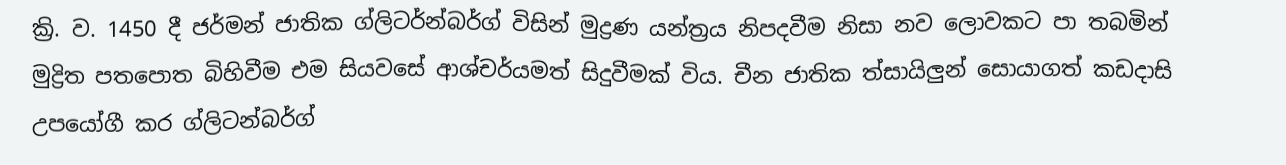ක්‍රි. ව. 1450 දී ජර්මන් ජාතික ග්ලිටර්න්බර්ග් විසින් මුද්‍රණ යන්ත්‍රය නිපදවීම නිසා නව ලොවකට පා තබමින් මුද්‍රිත පතපොත බිහිවීම එම සියවසේ ආශ්චර්යමත් සිදුවීමක්‌ විය. චීන ජාතික ත්සායිලුන් සොයාගත් කඩදාසි උපයෝගී කර ග්ලිටන්බර්ග්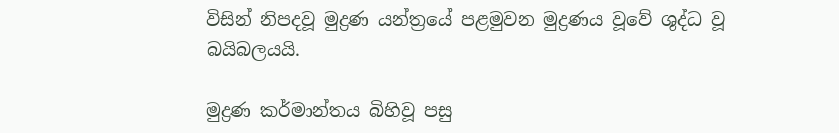විසින් නිපදවූ මුද්‍රණ යන්ත්‍රයේ පළමුවන මුද්‍රණය වූවේ ශුද්ධ වූ බයිබලයයි.

මුද්‍රණ කර්මාන්තය බිහිවූ පසු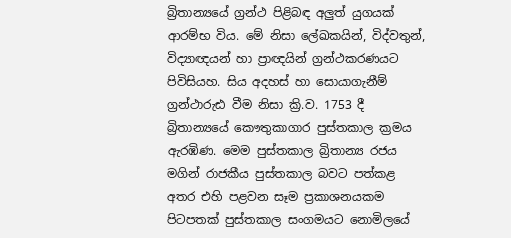බ්‍රිතාන්‍යයේ ග්‍රන්ථ පිළිබඳ අලුත් යුගයක්‌ ආරම්භ විය. මේ නිසා ලේඛකයින්, විද්වතුන්, විද්‍යාඥයන් හා ප්‍රාඥයින් ග්‍රන්ථකරණයට පිවිසියහ. සිය අදහස්‌ හා සොයාගැනීම් ග්‍රන්ථාරුඪ වීම නිසා ක්‍රි.ව. 1753 දී බ්‍රිතාන්‍යයේ කෞතුකාගාර පුස්‌තකාල ක්‍රමය ඇරඹිණ. මෙම පුස්‌තකාල බ්‍රිතාන්‍ය රජය මගින් රාජකීය පුස්‌තකාල බවට පත්කළ අතර එහි පළවන සෑම ප්‍රකාශනයකම පිටපතක්‌ පුස්‌තකාල සංගමයට නොමිලයේ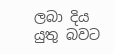ලබා දිය යුතු බවට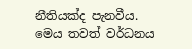නීතියක්‌ද පැනවීය. මෙය තවත් වර්ධනය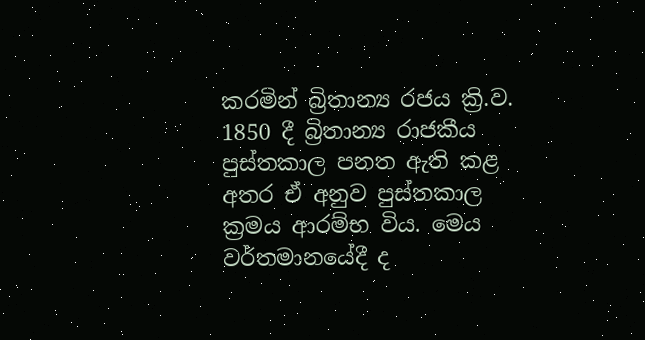කරමින් බ්‍රිතාන්‍ය රජය ක්‍රි.ව. 1850 දී බ්‍රිතාන්‍ය රාජකීය පුස්‌තකාල පනත ඇති කළ අතර ඒ අනුව පුස්‌තකාල ක්‍රමය ආරම්භ විය. මෙය වර්තමානයේදී ද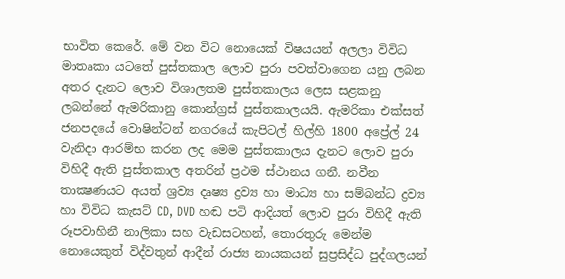භාවිත කෙරේ. මේ වන විට නොයෙක්‌ විෂයයන් අලලා විවිධ මාතෘකා යටතේ පුස්‌තකාල ලොව පුරා පවත්වාගෙන යනු ලබන අතර දැනට ලොව විශාලතම පුස්‌තකාලය ලෙස සළකනු ලබන්නේ ඇමරිකානු කොන්ග්‍රස්‌ පුස්‌තකාලයයි. ඇමරිකා එක්‌සත් ජනපදයේ වොෂින්ටන් නගරයේ කැපිටල් හිල්හි 1800 අප්‍රේල් 24 වැනිදා ආරම්භ කරන ලද මෙම පුස්‌තකාලය දැනට ලොව පුරා විහිදී ඇති පුස්‌තකාල අතරින් ප්‍රථම ස්‌ථානය ගනී. නවීන තාක්‍ෂණයට අයත් ශ්‍රව්‍ය දෘෂ්‍ය ද්‍රව්‍ය හා මාධ්‍ය හා සම්බන්ධ ද්‍රව්‍ය හා විවිධ කැසට්‌ CD, DVD හඬ පටි ආදියත් ලොව පුරා විහිදී ඇති රූපවාහිනී නාලිකා සහ වැඩසටහන්, තොරතුරු මෙන්ම නොයෙකුත් විද්වතුන් ආදීන් රාජ්‍ය නායකයන් සුප්‍රසිද්ධ පුද්ගලයන්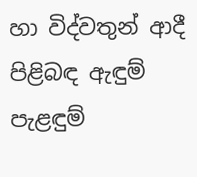හා විද්වතුන් ආදී පිළිබඳ ඇඳුම් පැළඳුම්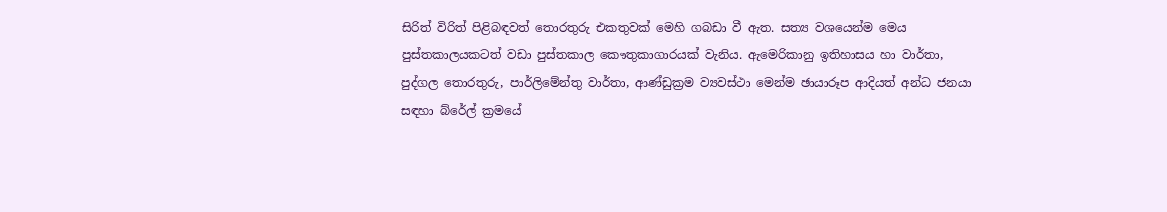සිරිත් විරිත් පිළිබඳවත් තොරතුරු එකතුවක්‌ මෙහි ගබඩා වී ඇත. සත්‍ය වශයෙන්ම මෙය පුස්‌තකාලයකටත් වඩා පුස්‌තකාල කෞතුකාගාරයක්‌ වැනිය. ඇමෙරිකානු ඉතිහාසය හා වාර්තා, පුද්ගල තොරතුරු, පාර්ලිමේන්තු වාර්තා, ආණ්‌ඩුක්‍රම ව්‍යවස්‌ථා මෙන්ම ඡායාරූප ආදියත් අන්ධ ජනයා සඳහා බ්රේල් ක්‍රමයේ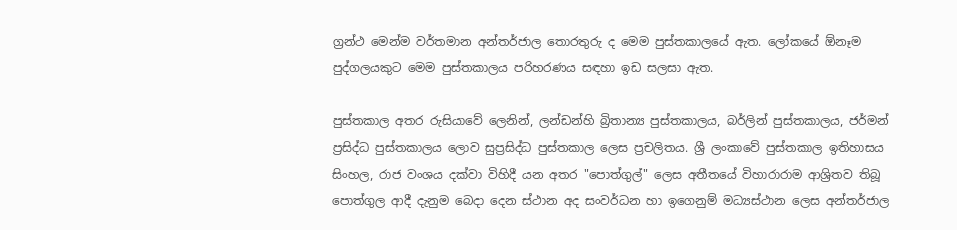ග්‍රන්ථ මෙන්ම වර්තමාන අන්තර්ජාල තොරතුරු ද මෙම පුස්‌තකාලයේ ඇත. ලෝකයේ ඕනෑම පුද්ගලයකුට මෙම පුස්‌තකාලය පරිහරණය සඳහා ඉඩ සලසා ඇත.

පුස්‌තකාල අතර රුසියාවේ ලෙනින්, ලන්ඩන්හි බ්‍රිතාන්‍ය පුස්‌තකාලය, බර්ලින් පුස්‌තකාලය, ජර්මන් ප්‍රසිද්ධ පුස්‌තකාලය ලොව සුප්‍රසිද්ධ පුස්‌තකාල ලෙස ප්‍රචලිතය. ශ්‍රී ලංකාවේ පුස්‌තකාල ඉතිහාසය සිංහල, රාජ වංශය දක්‌වා විහිදී යන අතර "පොත්ගුල්" ලෙස අතීතයේ විහාරාරාම ආශ්‍රිතව තිබූ පොත්ගුල ආදී දැනුම බෙදා දෙන ස්‌ථාන අද සංවර්ධන හා ඉගෙනුම් මධ්‍යස්‌ථාන ලෙස අන්තර්ජාල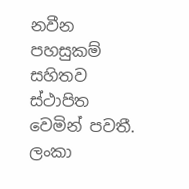නවීන පහසුකම් සහිතව ස්‌ථාපිත වෙමින් පවතී. ලංකා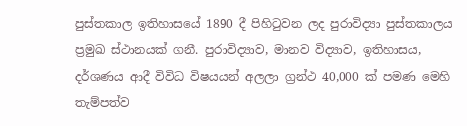පුස්‌තකාල ඉතිහාසයේ 1890 දී පිහිටුවන ලද පුරාවිද්‍යා පුස්‌තකාලය ප්‍රමුඛ ස්‌ථානයක්‌ ගනී. පුරාවිද්‍යාව, මානව විද්‍යාව, ඉතිහාසය, දර්ශණය ආදී විවිධ විෂයයන් අලලා ග්‍රන්ථ 40,000 ක්‌ පමණ මෙහි තැම්පත්ව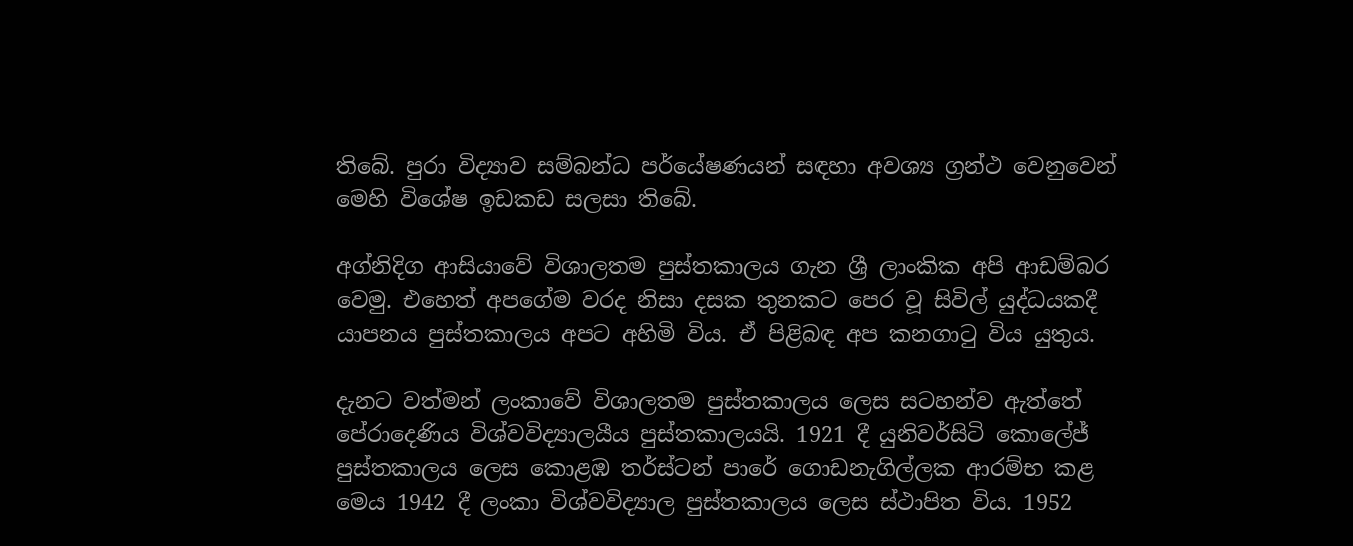තිබේ. පුරා විද්‍යාව සම්බන්ධ පර්යේෂණයන් සඳහා අවශ්‍ය ග්‍රන්ථ වෙනුවෙන් මෙහි විශේෂ ඉඩකඩ සලසා තිබේ.

අග්නිදිග ආසියාවේ විශාලතම පුස්‌තකාලය ගැන ශ්‍රී ලාංකික අපි ආඩම්බර වෙමු. එහෙත් අපගේම වරද නිසා දසක තුනකට පෙර වූ සිවිල් යුද්ධයකදී යාපනය පුස්‌තකාලය අපට අහිමි විය. ඒ පිළිබඳ අප කනගාටු විය යුතුය.

දැනට වත්මන් ලංකාවේ විශාලතම පුස්‌තකාලය ලෙස සටහන්ව ඇත්තේ පේරාදෙණිය විශ්වවිද්‍යාලයීය පුස්‌තකාලයයි. 1921 දී යුනිවර්සිටි කොලේජ් පුස්‌තකාලය ලෙස කොළඹ තර්ස්‌ටන් පාරේ ගොඩනැගිල්ලක ආරම්භ කළ මෙය 1942 දී ලංකා විශ්වවිද්‍යාල පුස්‌තකාලය ලෙස ස්‌ථාපිත විය. 1952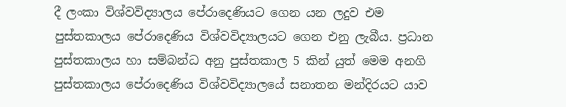දී ලංකා විශ්වවිද්‍යාලය පේරාදෙණියට ගෙන යන ලදුව එම පුස්‌තකාලය පේරාදෙණිය විශ්වවිද්‍යාලයට ගෙන එනු ලැබීය. ප්‍රධාන පුස්‌තකාලය හා සම්බන්ධ අනු පුස්‌තකාල 5 කින් යුත් මෙම අනගි පුස්‌තකාලය පේරාදෙණිය විශ්වවිද්‍යාලයේ සනාතන මන්දිරයට යාව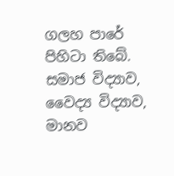ගලහ පාරේ පිහිටා තිබේ. සමාජ විද්‍යාව, වෛද්‍ය විද්‍යාව, මානව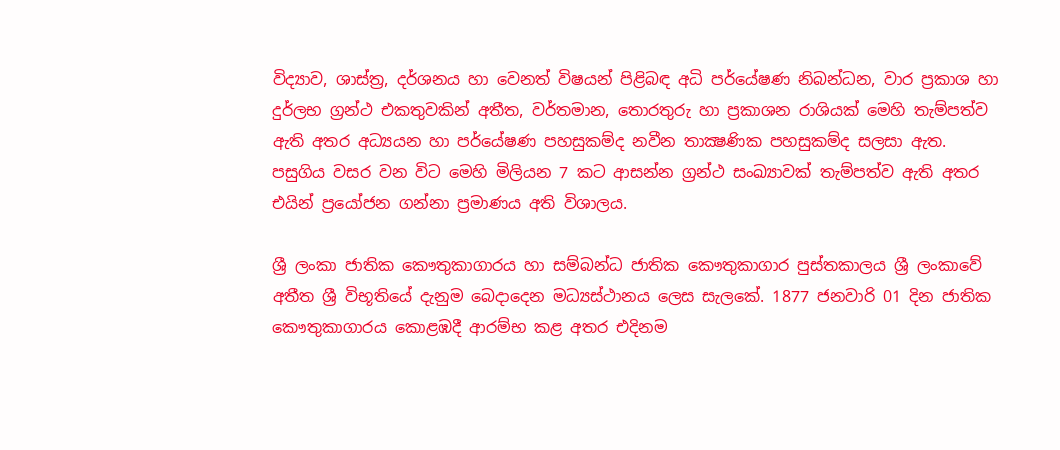විද්‍යාව, ශාස්‌ත්‍ර, දර්ශනය හා වෙනත් විෂයන් පිළිබඳ අධි පර්යේෂණ නිබන්ධන, වාර ප්‍රකාශ හා දුර්ලභ ග්‍රන්ථ එකතුවකින් අතීත, වර්තමාන, තොරතුරු හා ප්‍රකාශන රාශියක්‌ මෙහි තැම්පත්ව ඇති අතර අධ්‍යයන හා පර්යේෂණ පහසුකම්ද නවීන තාක්‍ෂණික පහසුකම්ද සලසා ඇත. පසුගිය වසර වන විට මෙහි මිලියන 7 කට ආසන්න ග්‍රන්ථ සංඛ්‍යාවක්‌ තැම්පත්ව ඇති අතර එයින් ප්‍රයෝජන ගන්නා ප්‍රමාණය අති විශාලය.

ශ්‍රී ලංකා ජාතික කෞතුකාගාරය හා සම්බන්ධ ජාතික කෞතුකාගාර පුස්‌තකාලය ශ්‍රී ලංකාවේ අතීත ශ්‍රී විභූතියේ දැනුම බෙදාදෙන මධ්‍යස්‌ථානය ලෙස සැලකේ. 1877 ජනවාරි 01 දින ජාතික කෞතුකාගාරය කොළඹදී ආරම්භ කළ අතර එදිනම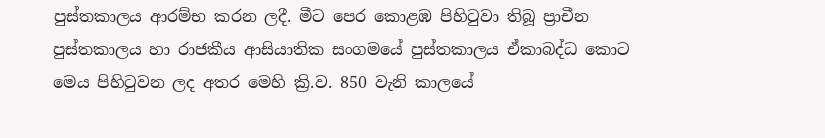පුස්‌තකාලය ආරම්භ කරන ලදී. මීට පෙර කොළඹ පිහිටුවා තිබූ ප්‍රාචීන පුස්‌තකාලය හා රාජකීය ආසියාතික සංගමයේ පුස්‌තකාලය ඒකාබද්ධ කොට මෙය පිහිටුවන ලද අතර මෙහි ක්‍රි.ව. 850 වැනි කාලයේ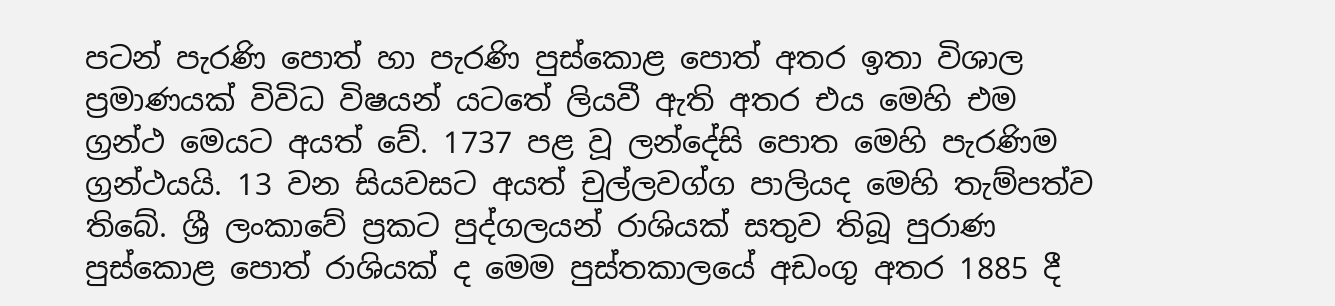පටන් පැරණි පොත් හා පැරණි පුස්‌කොළ පොත් අතර ඉතා විශාල ප්‍රමාණයක්‌ විවිධ විෂයන් යටතේ ලියවී ඇති අතර එය මෙහි එම ග්‍රන්ථ මෙයට අයත් වේ. 1737 පළ වූ ලන්දේසි පොත මෙහි පැරණිම ග්‍රන්ථයයි. 13 වන සියවසට අයත් චුල්ලවග්ග පාලියද මෙහි තැම්පත්ව තිබේ. ශ්‍රී ලංකාවේ ප්‍රකට පුද්ගලයන් රාශියක්‌ සතුව තිබූ පුරාණ පුස්‌කොළ පොත් රාශියක්‌ ද මෙම පුස්‌තකාලයේ අඩංගු අතර 1885 දී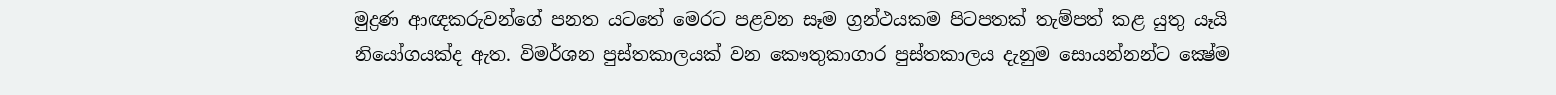මුද්‍රණ ආඥකරුවන්ගේ පනත යටතේ මෙරට පළවන සෑම ග්‍රන්ථයකම පිටපතක්‌ තැම්පත් කළ යුතු යෑයි නියෝගයක්‌ද ඇත. විමර්ශන පුස්‌තකාලයක්‌ වන කෞතුකාගාර පුස්‌තකාලය දැනුම සොයන්නන්ට ක්‍ෂේම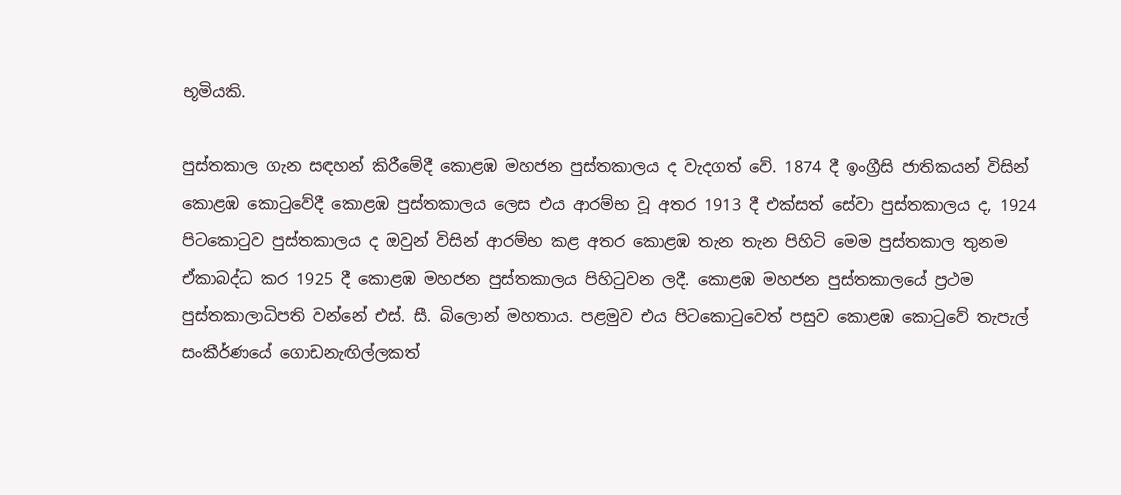භූමියකි.

පුස්‌තකාල ගැන සඳහන් කිරීමේදී කොළඹ මහජන පුස්‌තකාලය ද වැදගත් වේ. 1874 දී ඉංග්‍රීසි ජාතිකයන් විසින් කොළඹ කොටුවේදී කොළඹ පුස්‌තකාලය ලෙස එය ආරම්භ වූ අතර 1913 දී එක්‌සත් සේවා පුස්‌තකාලය ද, 1924 පිටකොටුව පුස්‌තකාලය ද ඔවුන් විසින් ආරම්භ කළ අතර කොළඹ තැන තැන පිහිටි මෙම පුස්‌තකාල තුනම ඒකාබද්ධ කර 1925 දී කොළඹ මහජන පුස්‌තකාලය පිහිටුවන ලදී. කොළඹ මහජන පුස්‌තකාලයේ ප්‍රථම පුස්‌තකාලාධිපති වන්නේ එස්‌. සී. බිලොන් මහතාය. පළමුව එය පිටකොටුවෙත් පසුව කොළඹ කොටුවේ තැපැල් සංකීර්ණයේ ගොඩනැඟිල්ලකත්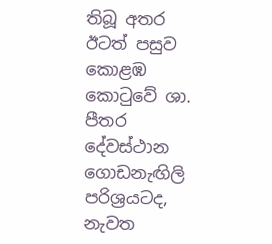තිබූ අතර ඊටත් පසුව කොළඹ කොටුවේ ශා. පීතර දේවස්‌ථාන ගොඩනැඟිලි පරිශ්‍රයටද, නැවත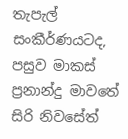තැපැල් සංකීර්ණයටද, පසුව මාකස්‌ ප්‍රනාන්දු මාවතේ සිරි නිවසේත්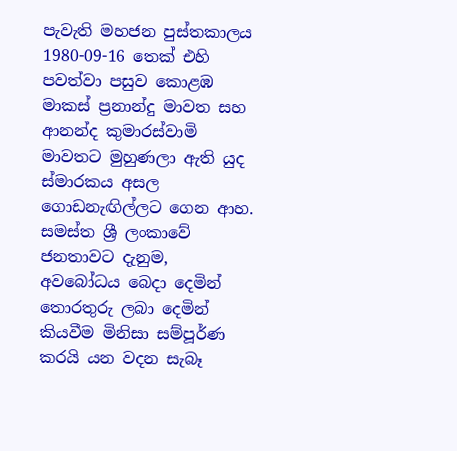පැවැති මහජන පුස්‌තකාලය 1980-09-16 තෙක්‌ එහි පවත්වා පසුව කොළඹ මාකස්‌ ප්‍රනාන්දු මාවත සහ ආනන්ද කුමාරස්‌වාමි මාවතට මුහුණලා ඇති යුද ස්‌මාරකය අසල ගොඩනැඟිල්ලට ගෙන ආහ. සමස්‌ත ශ්‍රී ලංකාවේ ජනතාවට දැනුම, අවබෝධය බෙදා දෙමින් තොරතුරු ලබා දෙමින් කියවීම මිනිසා සම්පූර්ණ කරයි යන වදන සැබෑ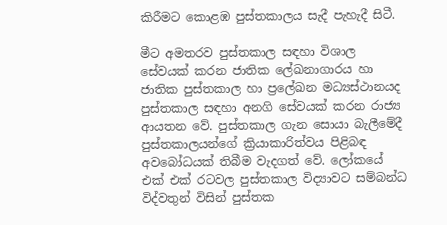කිරීමට කොළඹ පුස්‌තකාලය සැදී පැහැදී සිටී.

මීට අමතරව පුස්‌තකාල සඳහා විශාල සේවයක්‌ කරන ජාතික ලේඛනාගාරය හා ජාතික පුස්‌තකාල හා ප්‍රලේඛන මධ්‍යස්‌ථානයද පුස්‌තකාල සඳහා අනගි සේවයක්‌ කරන රාජ්‍ය ආයතන වේ. පුස්‌තකාල ගැන සොයා බැලීමේදී පුස්‌තකාලයන්ගේ ක්‍රියාකාරිත්වය පිළිබඳ අවබෝධයක්‌ තිබීම වැදගත් වේ. ලෝකයේ එක්‌ එක්‌ රටවල පුස්‌තකාල විද්‍යාවට සම්බන්ධ විද්වතුන් විසින් පුස්‌තක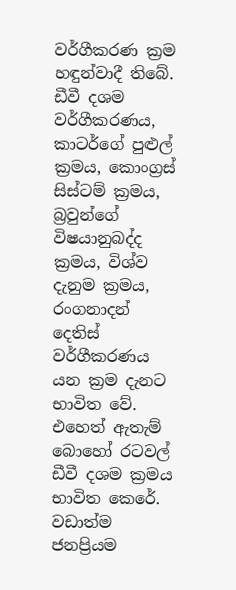වර්ගීකරණ ක්‍රම හඳුන්වාදී තිබේ. ඩීවී දශම වර්ගීකරණය, කාටර්ගේ පුළුල් ක්‍රමය, කොංග්‍රස්‌ සිස්‌ටම් ක්‍රමය, බ්‍රවුන්ගේ විෂයානුබද්ද ක්‍රමය, විශ්ව දැනුම ක්‍රමය, රංගනාදන් දෙතිස්‌ වර්ගීකරණය යන ක්‍රම දැනට භාවිත වේ. එහෙත් ඇතැම් බොහෝ රටවල් ඩීවී දශම ක්‍රමය භාවිත කෙරේ. වඩාත්ම ජනප්‍රියම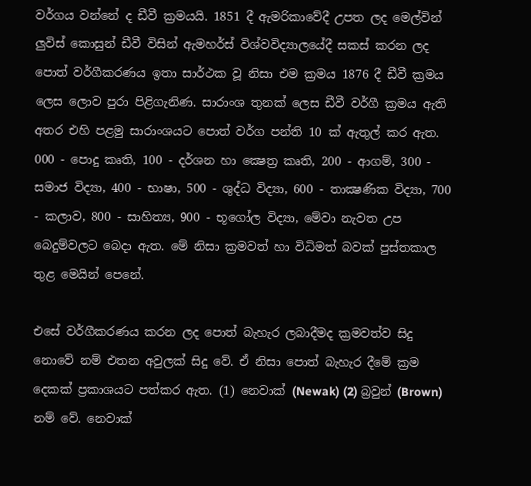වර්ගය වන්නේ ද ඩීවී ක්‍රමයයි. 1851 දී ඇමරිකාවේදී උපත ලද මෙල්වින් ලුවිස්‌ කොසුන් ඩීවී විසින් ඇමහර්ස්‌ විශ්වවිද්‍යාලයේදී සකස්‌ කරන ලද පොත් වර්ගීකරණය ඉතා සාර්ථක වූ නිසා එම ක්‍රමය 1876 දී ඩීවී ක්‍රමය ලෙස ලොව පුරා පිළිගැනිණ. සාරාංශ තුනක්‌ ලෙස ඩීවී වර්ගී ක්‍රමය ඇති අතර එහි පළමු සාරාංශයට පොත් වර්ග පන්ති 10 ක්‌ ඇතුල් කර ඇත. 000 - පොදු කෘති, 100 - දර්ශන හා ක්‍ෂෙත්‍ර කෘති, 200 - ආගම්, 300 - සමාජ විද්‍යා, 400 - භාෂා, 500 - ශුද්ධ විද්‍යා, 600 - තාක්‍ෂණික විද්‍යා, 700 - කලාව, 800 - සාහිත්‍ය, 900 - භූගෝල විද්‍යා, මේවා නැවත උප බෙදුම්වලට බෙදා ඇත. මේ නිසා ක්‍රමවත් හා විධිමත් බවක්‌ පුස්‌තකාල තුළ මෙයින් පෙනේ.

එසේ වර්ගීකරණය කරන ලද පොත් බැහැර ලබාදීමද ක්‍රමවත්ව සිදු නොවේ නම් එතන අවුලක්‌ සිදු වේ. ඒ නිසා පොත් බැහැර දීමේ ක්‍රම දෙකක්‌ ප්‍රකාශයට පත්කර ඇත. (1) නෙවාක්‌ (Newak) (2) බ්‍රවුන් (Brown) නම් වේ. නෙවාක්‌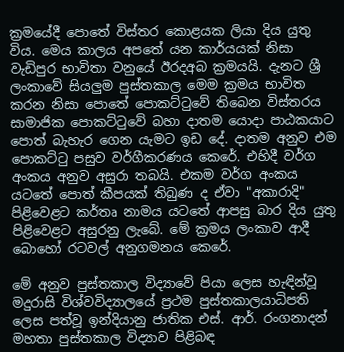ක්‍රමයේදී පොතේ විස්‌තර කොළයක ලියා දිය යුතු විය. මෙය කාලය අපතේ යන කාර්යයක්‌ නිසා වැඩිපුර භාවිතා වනුයේ ඊරදඅබ ක්‍රමයයි. දැනට ශ්‍රී ලංකාවේ සියලුම පුස්‌තකාල මෙම ක්‍රමය භාවිත කරන නිසා පොතේ පොකට්‌ටුවේ තිබෙන විස්‌තරය සාමාජික පොකට්‌ටුවේ බහා දාතම යොදා පාඨකයාට පොත් බැහැර ගෙන යැමට ඉඩ දේ. දාතම අනුව එම පොකට්‌ටු පසුව වර්ගීකරණය කෙරේ. එහිදී වර්ග අංකය අනුව අසුරා තබයි. එකම වර්ග අංකය යටතේ පොත් කීපයක්‌ තිබුණ ද ඒවා "අකාරාදි" පිළිවෙළට කර්තෘ නාමය යටතේ ආපසු බාර දිය යුතු පිළිවෙළට අසුරනු ලැබේ. මේ ක්‍රමය ලංකාව ආදී බොහෝ රටවල් අනුගමනය කෙරේ.

මේ අනුව පුස්‌තකාල විද්‍යාවේ පියා ලෙස හැඳින්වූ මදුරාසි විශ්වවිද්‍යාලයේ ප්‍රථම පුස්‌තකාලයාධිපති ලෙස පත්වූ ඉන්දියානු ජාතික එස්‌. ආර්. රංගනාදන් මහතා පුස්‌තකාල විද්‍යාව පිළිබඳ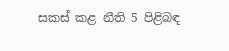සකස්‌ කළ නීති 5 පිළිබඳ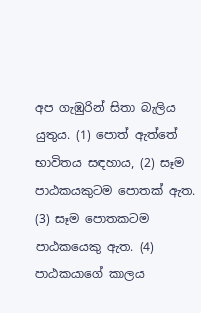අප ගැඹුරින් සිතා බැලිය යුතුය. (1) පොත් ඇත්තේ භාවිතය සඳහාය, (2) සෑම පාඨකයකුටම පොතක්‌ ඇත. (3) සෑම පොතකටම පාඨකයෙකු ඇත. (4) පාඨකයාගේ කාලය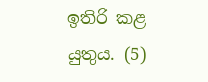ඉතිරි කළ යුතුය. (5)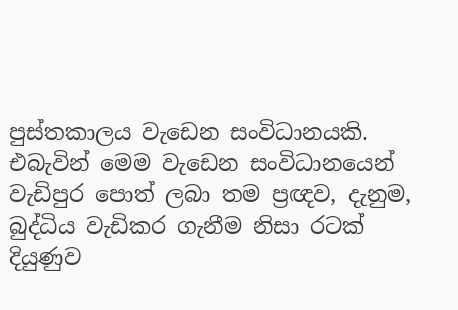පුස්‌තකාලය වැඩෙන සංවිධානයකි. එබැවින් මෙම වැඩෙන සංවිධානයෙන් වැඩිපුර පොත් ලබා තම ප්‍රඥව, දැනුම, බුද්ධිය වැඩිකර ගැනීම නිසා රටක්‌ දියුණුව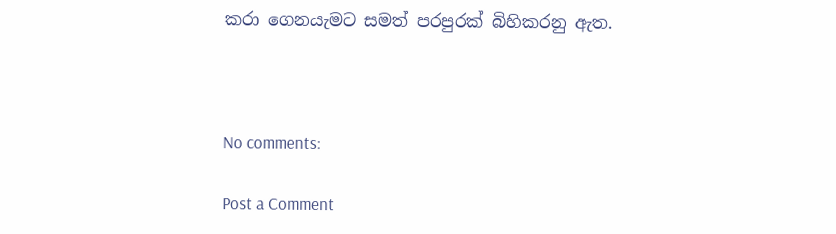කරා ගෙනයැමට සමත් පරපුරක්‌ බිහිකරනු ඇත.



No comments:

Post a Comment